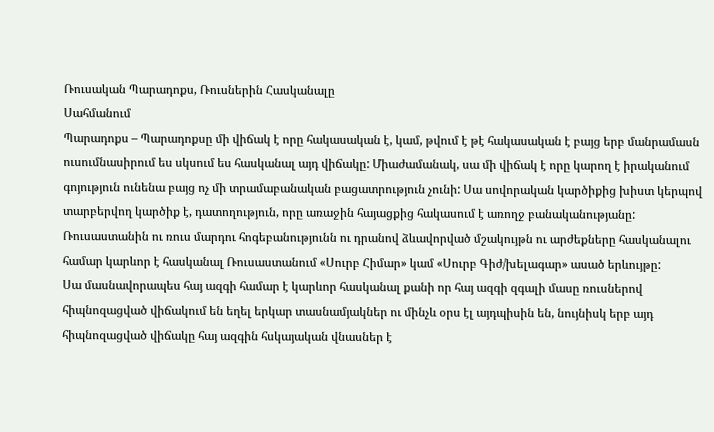Ռուսական Պարադոքս, Ռուսներին Հասկանալը
Սահմանում
Պարադոքս – Պարադոքսը մի վիճակ է որը հակասական է, կամ, թվում է թէ հակասական է բայց երբ մանրամասն ուսումնասիրում ես սկսում ես հասկանալ այդ վիճակը: Միաժամանակ, սա մի վիճակ է որը կարող է իրականում գոյություն ունենա բայց ոչ մի տրամաբանական բացատրություն չունի: Սա սովորական կարծիքից խիստ կերպով տարբերվող կարծիք է, դատողություն, որը առաջին հայացքից հակասում է առողջ բանականությանը:
Ռուսաստանին ու ռուս մարդու հոգեբանությունն ու դրանով ձևավորված մշակույթն ու արժեքները հասկանալու համար կարևոր է հասկանալ Ռուսաստանում «Սուրբ Հիմար» կամ «Սուրբ Գիժ/խելագար» ասած երևույթը:
Սա մասնավորապես հայ ազգի համար է կարևոր հասկանալ քանի որ հայ ազգի զգալի մասը ռուսներով հիպնոզացված վիճակում են եղել երկար տասնամյակներ ու մինչև օրս էլ այդպիսին են, նույնիսկ երբ այդ հիպնոզացված վիճակը հայ ազգին հսկայական վնասներ է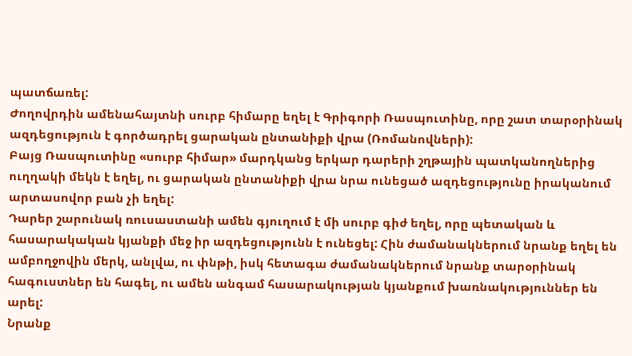պատճառել:
Ժողովրդին ամենահայտնի սուրբ հիմարը եղել է Գրիգորի Ռասպուտինը, որը շատ տարօրինակ ազդեցություն է գործադրել ցարական ընտանիքի վրա (Ռոմանովների):
Բայց Ռասպուտինը «սուրբ հիմար» մարդկանց երկար դարերի շղթային պատկանողներից ուղղակի մեկն է եղել, ու ցարական ընտանիքի վրա նրա ունեցած ազդեցությունը իրականում արտասովոր բան չի եղել:
Դարեր շարունակ ռուսաստանի ամեն գյուղում է մի սուրբ գիժ եղել, որը պետական և հասարակական կյանքի մեջ իր ազդեցությունն է ունեցել: Հին ժամանակներում նրանք եղել են ամբողջովին մերկ, անլվա, ու փնթի, իսկ հետագա ժամանակներում նրանք տարօրինակ հագուստներ են հագել, ու ամեն անգամ հասարակության կյանքում խառնակություններ են արել:
Նրանք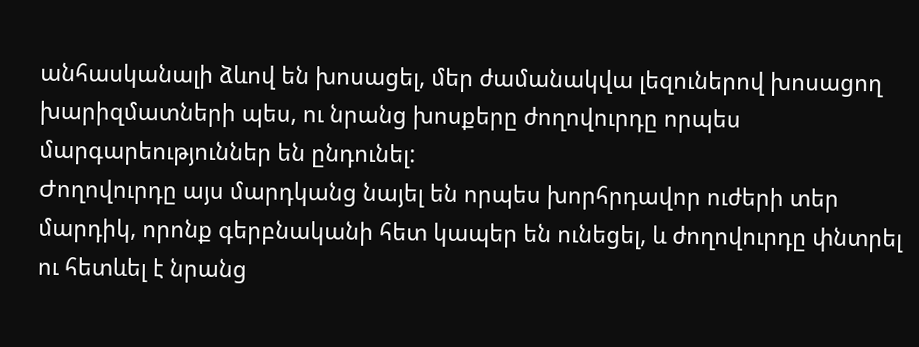անհասկանալի ձևով են խոսացել, մեր ժամանակվա լեզուներով խոսացող խարիզմատների պես, ու նրանց խոսքերը ժողովուրդը որպես մարգարեություններ են ընդունել:
Ժողովուրդը այս մարդկանց նայել են որպես խորհրդավոր ուժերի տեր մարդիկ, որոնք գերբնականի հետ կապեր են ունեցել, և ժողովուրդը փնտրել ու հետևել է նրանց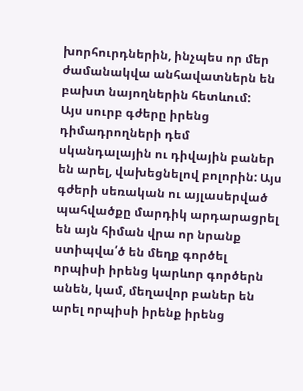խորհուրդներին, ինչպես որ մեր ժամանակվա անհավատներն են բախտ նայողներին հետևում:
Այս սուրբ գժերը իրենց դիմադրողների դեմ սկանդալային ու դիվային բաներ են արել, վախեցնելով բոլորին: Այս գժերի սեռական ու այլասերված պահվածքը մարդիկ արդարացրել են այն հիման վրա որ նրանք ստիպվա՛ծ են մեղք գործել որպիսի իրենց կարևոր գործերն անեն, կամ, մեղավոր բաներ են արել որպիսի իրենք իրենց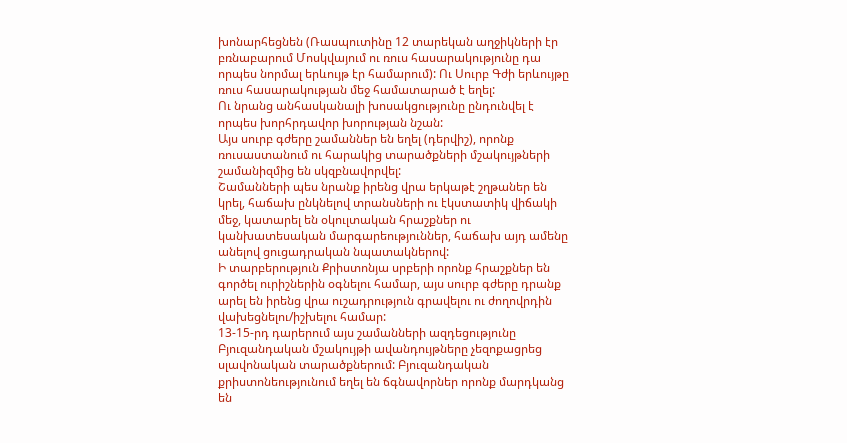խոնարհեցնեն (Ռասպուտինը 12 տարեկան աղջիկների էր բռնաբարում Մոսկվայում ու ռուս հասարակությունը դա որպես նորմալ երևույթ էր համարում): Ու Սուրբ Գժի երևույթը ռուս հասարակության մեջ համատարած է եղել:
Ու նրանց անհասկանալի խոսակցությունը ընդունվել է որպես խորհրդավոր խորության նշան:
Այս սուրբ գժերը շամաններ են եղել (դերվիշ), որոնք ռուսաստանում ու հարակից տարածքների մշակույթների շամանիզմից են սկզբնավորվել:
Շամանների պես նրանք իրենց վրա երկաթէ շղթաներ են կրել, հաճախ ընկնելով տրանսների ու էկստատիկ վիճակի մեջ, կատարել են օկուլտական հրաշքներ ու կանխատեսական մարգարեություններ, հաճախ այդ ամենը անելով ցուցադրական նպատակներով:
Ի տարբերություն Քրիստոնյա սրբերի որոնք հրաշքներ են գործել ուրիշներին օգնելու համար, այս սուրբ գժերը դրանք արել են իրենց վրա ուշադրություն գրավելու ու ժողովրդին վախեցնելու/իշխելու համար:
13-15-րդ դարերում այս շամանների ազդեցությունը Բյուզանդական մշակույթի ավանդույթները չեզոքացրեց սլավոնական տարածքներում: Բյուզանդական քրիստոնեությունում եղել են ճգնավորներ որոնք մարդկանց են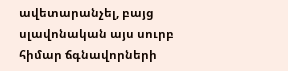ավետարանչել, բայց սլավոնական այս սուրբ հիմար ճգնավորների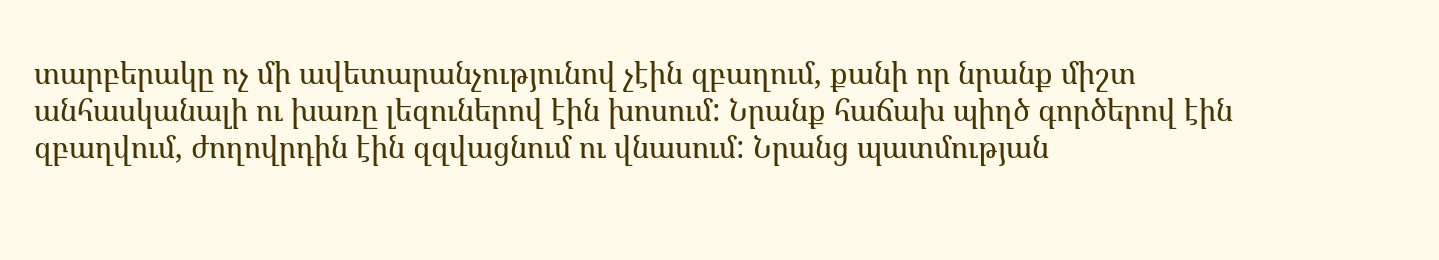տարբերակը ոչ մի ավետարանչությունով չէին զբաղում, քանի որ նրանք միշտ անհասկանալի ու խառը լեզուներով էին խոսում: Նրանք հաճախ պիղծ գործերով էին զբաղվում, ժողովրդին էին զզվացնում ու վնասում: Նրանց պատմության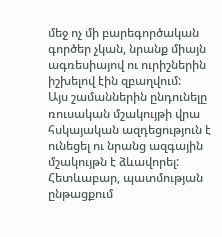մեջ ոչ մի բարեգործական գործեր չկան, նրանք միայն ագռեսիայով ու ուրիշներին իշխելով էին զբաղվում:
Այս շամաններին ընդունելը ռուսական մշակույթի վրա հսկայական ազդեցություն է ունեցել ու նրանց ազգային մշակույթն է ձևավորել:
Հետևաբար, պատմության ընթացքում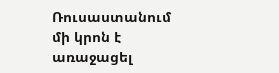Ռուսաստանում մի կրոն է առաջացել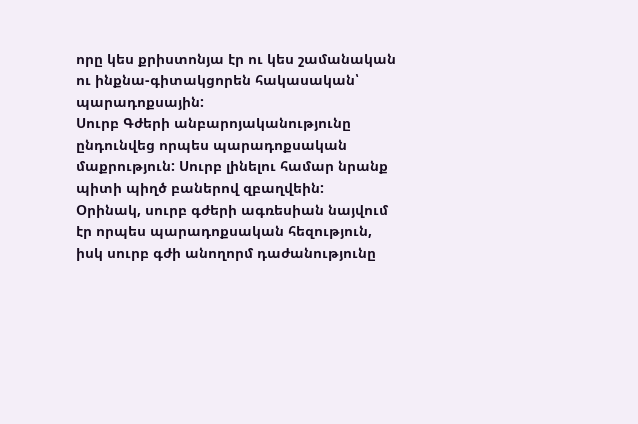որը կես քրիստոնյա էր ու կես շամանական ու ինքնա-գիտակցորեն հակասական՝ պարադոքսային:
Սուրբ Գժերի անբարոյականությունը ընդունվեց որպես պարադոքսական մաքրություն: Սուրբ լինելու համար նրանք պիտի պիղծ բաներով զբաղվեին:
Օրինակ, սուրբ գժերի ագռեսիան նայվում էր որպես պարադոքսական հեզություն, իսկ սուրբ գժի անողորմ դաժանությունը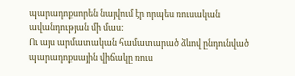պարադոքսորեն նայվում էր որպես ռուսական ավանդության մի մաս:
Ու այս արմատական համատարած ձևով ընդունված պարադոքսային վիճակը ռուս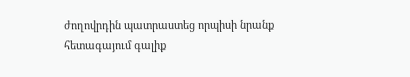ժողովրդին պատրաստեց որպիսի նրանք հետագայում գալիք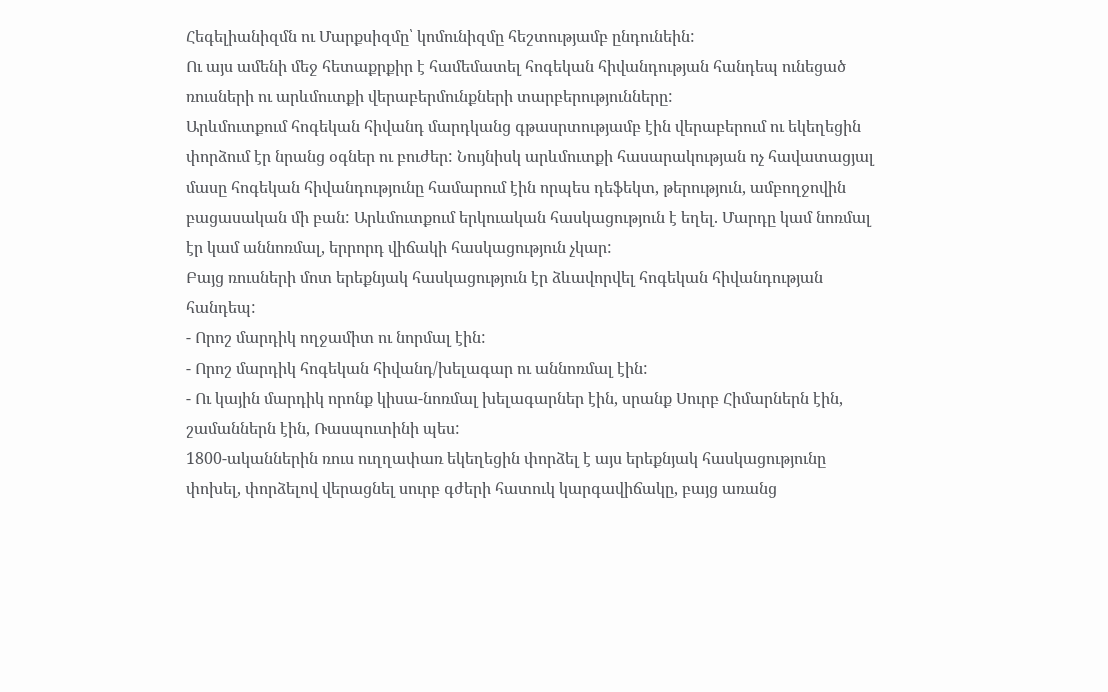Հեգելիանիզմն ու Մարքսիզմը՝ կոմունիզմը հեշտությամբ ընդունեին:
Ու այս ամենի մեջ հետաքրքիր է համեմատել հոգեկան հիվանդության հանդեպ ունեցած ռուսների ու արևմուտքի վերաբերմունքների տարբերությունները:
Արևմուտքում հոգեկան հիվանդ մարդկանց գթասրտությամբ էին վերաբերում ու եկեղեցին փորձում էր նրանց օգներ ու բուժեր: Նույնիսկ արևմուտքի հասարակության ոչ հավատացյալ մասը հոգեկան հիվանդությունը համարում էին որպես դեֆեկտ, թերություն, ամբողջովին բացասական մի բան: Արևմուտքում երկուական հասկացություն է եղել. Մարդը կամ նոռմալ էր կամ աննոռմալ, երրորդ վիճակի հասկացություն չկար:
Բայց ռուսների մոտ երեքնյակ հասկացություն էր ձևավորվել հոգեկան հիվանդության հանդեպ:
- Որոշ մարդիկ ողջամիտ ու նորմալ էին:
- Որոշ մարդիկ հոգեկան հիվանդ/խելագար ու աննոռմալ էին:
- Ու կային մարդիկ որոնք կիսա-նոռմալ խելագարներ էին, սրանք Սուրբ Հիմարներն էին, շամաններն էին, Ռասպուտինի պես:
1800-ականներին ռուս ուղղափառ եկեղեցին փորձել է այս երեքնյակ հասկացությունը փոխել, փորձելով վերացնել սուրբ գժերի հատուկ կարգավիճակը, բայց առանց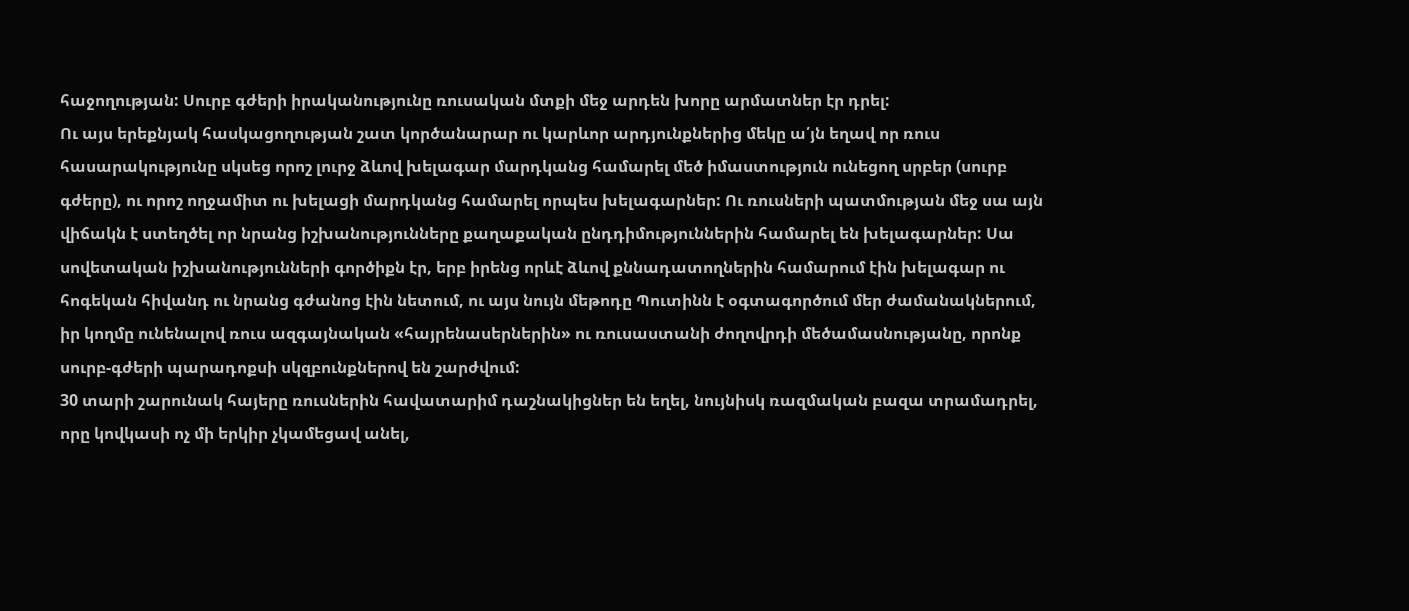հաջողության: Սուրբ գժերի իրականությունը ռուսական մտքի մեջ արդեն խորը արմատներ էր դրել:
Ու այս երեքնյակ հասկացողության շատ կործանարար ու կարևոր արդյունքներից մեկը ա՛յն եղավ որ ռուս հասարակությունը սկսեց որոշ լուրջ ձևով խելագար մարդկանց համարել մեծ իմաստություն ունեցող սրբեր (սուրբ գժերը), ու որոշ ողջամիտ ու խելացի մարդկանց համարել որպես խելագարներ: Ու ռուսների պատմության մեջ սա այն վիճակն է ստեղծել որ նրանց իշխանությունները քաղաքական ընդդիմություններին համարել են խելագարներ: Սա սովետական իշխանությունների գործիքն էր, երբ իրենց որևէ ձևով քննադատողներին համարում էին խելագար ու հոգեկան հիվանդ ու նրանց գժանոց էին նետում, ու այս նույն մեթոդը Պուտինն է օգտագործում մեր ժամանակներում, իր կողմը ունենալով ռուս ազգայնական «հայրենասերներին» ու ռուսաստանի ժողովրդի մեծամասնությանը, որոնք սուրբ-գժերի պարադոքսի սկզբունքներով են շարժվում:
30 տարի շարունակ հայերը ռուսներին հավատարիմ դաշնակիցներ են եղել, նույնիսկ ռազմական բազա տրամադրել, որը կովկասի ոչ մի երկիր չկամեցավ անել,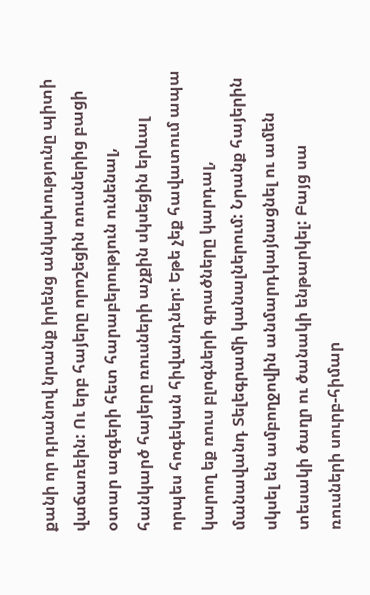քանի որ դրանով նրանք իրենց անկախությունը պիտի վաճառեին: Ու երբ հայերը որոշեցին ռուսներից բացի օտար ազգերի հետ հարաբերություն ունենալ, հանկարծ հայերը ռուսների աչքին սկսեցին երևալ որպես հոգեկան հիվանդներ: Եթե չեք հավատում ապա կարող եք ռուս բլոգների գրածները կարդալ, մանավանդ Տելեգրամի կանալներում: Նրանք հայերին սկսել են ամբողջովին անմարդկայնացնել ու ամեն տեսակի ծաղր ու ծանակի ենթարկել: Բայց սա ռուսների սուրբ-հիմար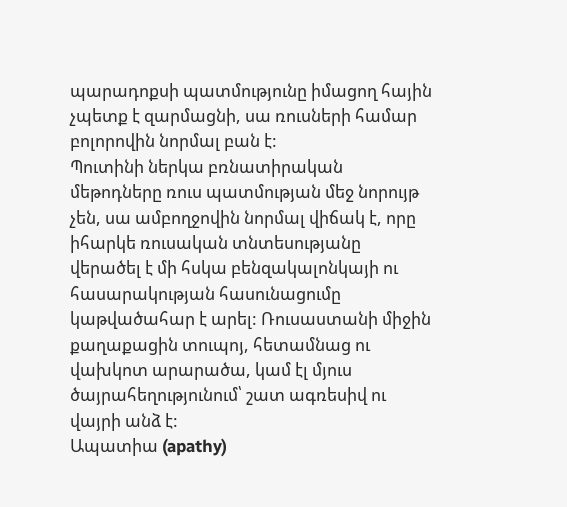պարադոքսի պատմությունը իմացող հային չպետք է զարմացնի, սա ռուսների համար բոլորովին նորմալ բան է:
Պուտինի ներկա բռնատիրական մեթոդները ռուս պատմության մեջ նորույթ չեն, սա ամբողջովին նորմալ վիճակ է, որը իհարկե ռուսական տնտեսությանը վերածել է մի հսկա բենզակալոնկայի ու հասարակության հասունացումը կաթվածահար է արել: Ռուսաստանի միջին քաղաքացին տուպոյ, հետամնաց ու վախկոտ արարածա, կամ էլ մյուս ծայրահեղությունում՝ շատ ագռեսիվ ու վայրի անձ է:
Ապատիա (apathy)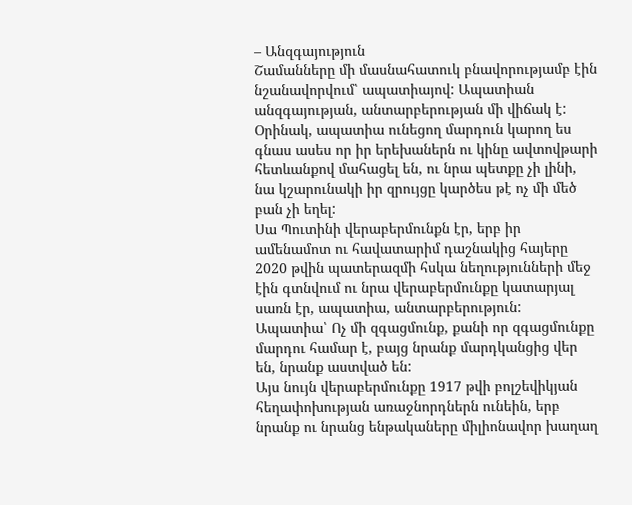– Անզգայություն
Շամանները մի մասնահատուկ բնավորությամբ էին նշանավորվում՝ ապատիայով: Ապատիան անզգայության, անտարբերության մի վիճակ է: Օրինակ, ապատիա ունեցող մարդուն կարող ես գնաս ասես որ իր երեխաներն ու կինը ավտովթարի հետևանքով մահացել են, ու նրա պետքը չի լինի, նա կշարունակի իր զրույցը կարծես թէ ոչ մի մեծ բան չի եղել:
Սա Պուտինի վերաբերմունքն էր, երբ իր ամենամոտ ու հավատարիմ դաշնակից հայերը 2020 թվին պատերազմի հսկա նեղությունների մեջ էին գտնվում ու նրա վերաբերմունքը կատարյալ սառն էր, ապատիա, անտարբերություն:
Ապատիա՝ Ոչ մի զգացմունք, քանի որ զգացմունքը մարդու համար է, բայց նրանք մարդկանցից վեր են, նրանք աստված են:
Այս նույն վերաբերմունքը 1917 թվի բոլշեվիկյան հեղափոխության առաջնորդներն ունեին, երբ նրանք ու նրանց ենթակաները միլիոնավոր խաղաղ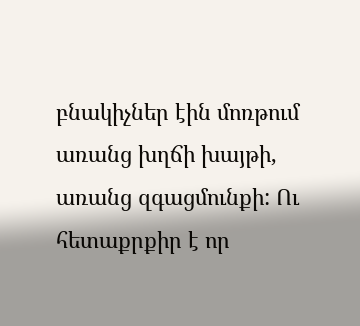բնակիչներ էին մոռթում առանց խղճի խայթի, առանց զգացմունքի: Ու հետաքրքիր է որ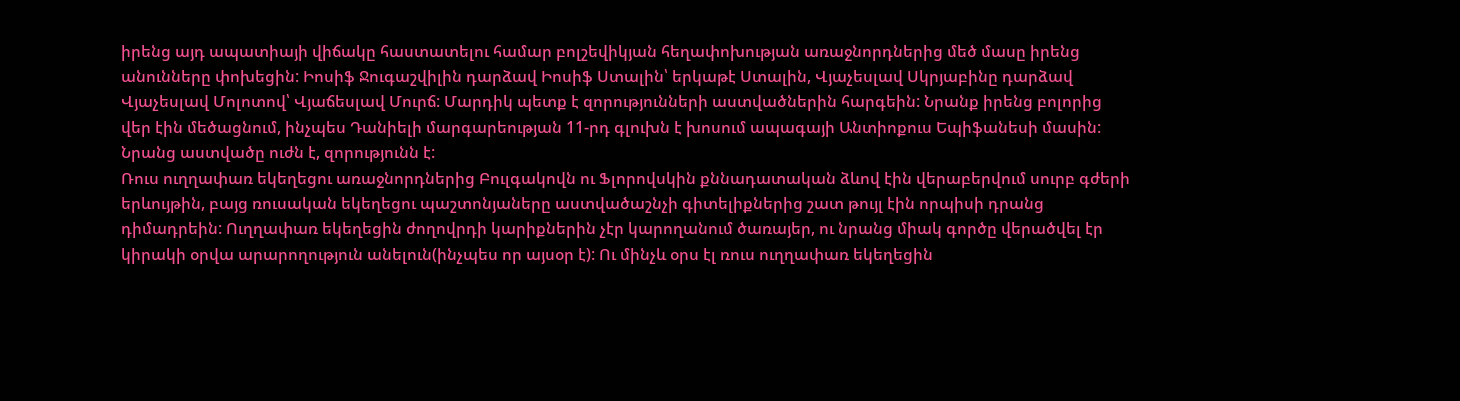իրենց այդ ապատիայի վիճակը հաստատելու համար բոլշեվիկյան հեղափոխության առաջնորդներից մեծ մասը իրենց անունները փոխեցին: Իոսիֆ Ջուգաշվիլին դարձավ Իոսիֆ Ստալին՝ երկաթէ Ստալին, Վյաչեսլավ Սկրյաբինը դարձավ Վյաչեսլավ Մոլոտով՝ Վյաճեսլավ Մուրճ: Մարդիկ պետք է զորությունների աստվածներին հարգեին: Նրանք իրենց բոլորից վեր էին մեծացնում, ինչպես Դանիելի մարգարեության 11-րդ գլուխն է խոսում ապագայի Անտիոքուս Եպիֆանեսի մասին: Նրանց աստվածը ուժն է, զորությունն է:
Ռուս ուղղափառ եկեղեցու առաջնորդներից Բուլգակովն ու Ֆլորովսկին քննադատական ձևով էին վերաբերվում սուրբ գժերի երևույթին, բայց ռուսական եկեղեցու պաշտոնյաները աստվածաշնչի գիտելիքներից շատ թույլ էին որպիսի դրանց դիմադրեին: Ուղղափառ եկեղեցին ժողովրդի կարիքներին չէր կարողանում ծառայեր, ու նրանց միակ գործը վերածվել էր կիրակի օրվա արարողություն անելուն(ինչպես որ այսօր է): Ու մինչև օրս էլ ռուս ուղղափառ եկեղեցին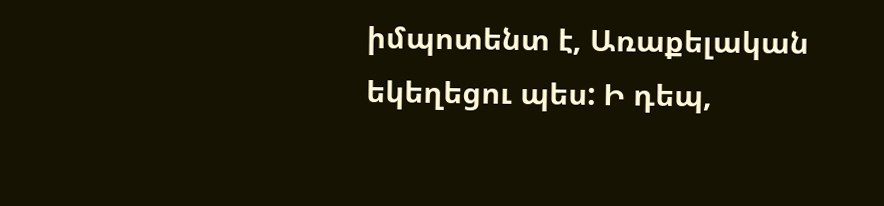իմպոտենտ է, Առաքելական եկեղեցու պես: Ի դեպ,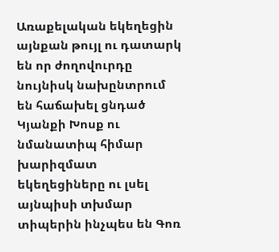Առաքելական եկեղեցին այնքան թույլ ու դատարկ են որ ժողովուրդը նույնիսկ նախընտրում են հաճախել ցնդած Կյանքի Խոսք ու նմանատիպ հիմար խարիզմատ եկեղեցիները ու լսել այնպիսի տխմար տիպերին ինչպես են Գոռ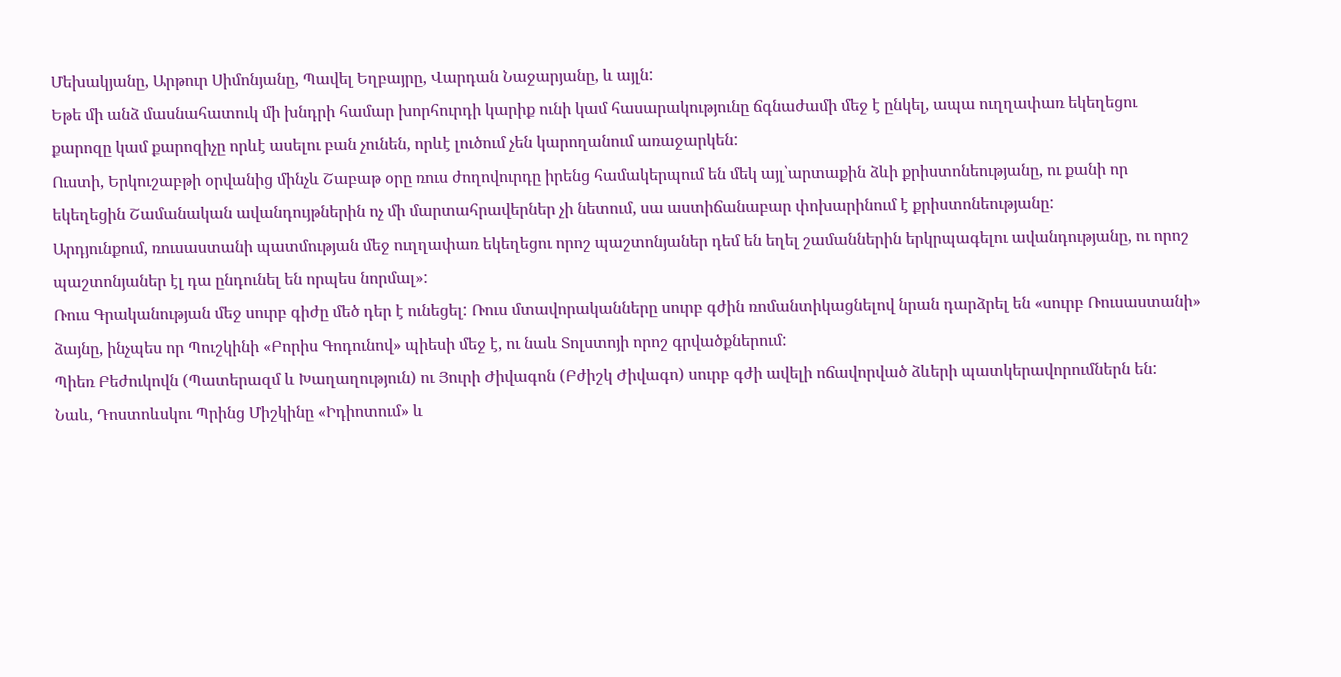Մեխակյանը, Արթուր Սիմոնյանը, Պավել Եղբայրը, Վարդան Նաջարյանը, և այլն:
Եթե մի անձ մասնահատուկ մի խնդրի համար խորհուրդի կարիք ունի կամ հասարակությունը ճգնաժամի մեջ է ընկել, ապա ուղղափառ եկեղեցու քարոզը կամ քարոզիչը որևէ ասելու բան չունեն, որևէ լուծում չեն կարողանում առաջարկեն:
Ուստի, Երկուշաբթի օրվանից մինչև Շաբաթ օրը ռուս ժողովուրդը իրենց համակերպում են մեկ այլ՝արտաքին ձևի քրիստոնեությանը, ու քանի որ եկեղեցին Շամանական ավանդույթներին ոչ մի մարտահրավերներ չի նետում, սա աստիճանաբար փոխարինում է քրիստոնեությանը:
Արդյունքում, ռուսաստանի պատմության մեջ ուղղափառ եկեղեցու որոշ պաշտոնյաներ դեմ են եղել շամաններին երկրպագելու ավանդությանը, ու որոշ պաշտոնյաներ էլ դա ընդունել են որպես նորմալ»:
Ռուս Գրականության մեջ սուրբ գիժը մեծ դեր է ունեցել: Ռուս մտավորականները սուրբ գժին ռոմանտիկացնելով նրան դարձրել են «սուրբ Ռուսաստանի» ձայնը, ինչպես որ Պուշկինի «Բորիս Գոդունով» պիեսի մեջ է, ու նաև Տոլստոյի որոշ գրվածքներում:
Պիեռ Բեժուկովն (Պատերազմ և Խաղաղություն) ու Յուրի Ժիվագոն (Բժիշկ Ժիվագո) սուրբ գժի ավելի ոճավորված ձևերի պատկերավորումներն են:
Նաև, Դոստոևսկու Պրինց Միշկինը «Իդիոտում» և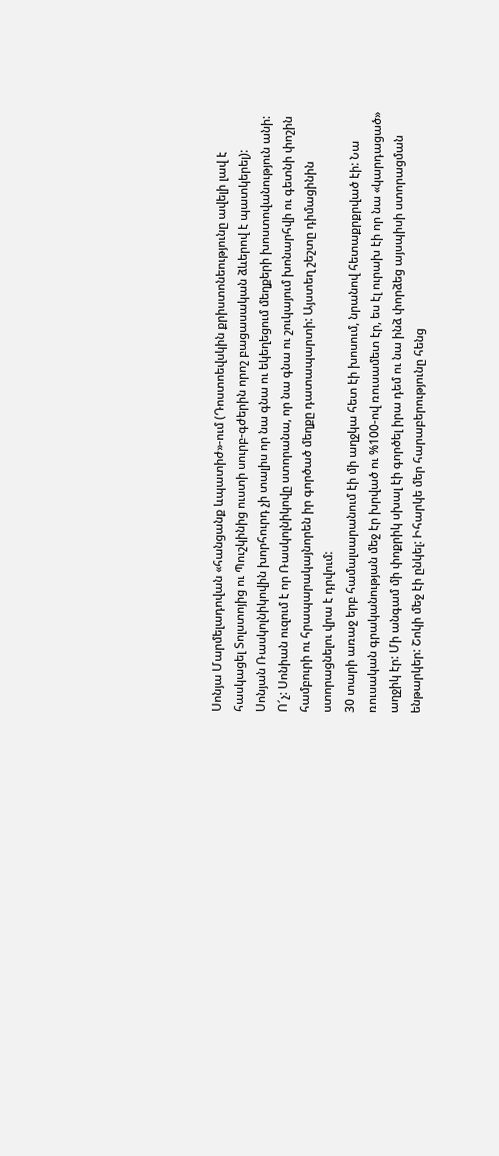Սոնյա Մարմելադովան «հանցանք ևպատիժ»-ում (Դոստոեվսկին քրիստոնեությունը ավելի լավ է հասկացել Տոլստոյից ու Պուշկինից ուստի սուրբ-գժերին որոշ բացասական ձևերով է պատկերել):
Սոնյան Ռասկոլնիկովին խորհուրդ չի տալիս որ նա գնա ու եկեղեցում մեղքերի խոստովանություն անի: Ո՜չ: Սոնիան ուզում է որ Ռասկոլնիկովը ստորանա, որ նա գնա ու շուկայում խոնարհվի ու գետնի փոշին համբուրի ու հրապարակայնորեն իր գործած մեղքը դատապարտի: Այստեղ շեշտը դիմացինին ստորացնելու վրա է դրվում:
30 տարի առաջ երբ համալսարանում էի մի աղջկա հետ էի խոսում, նրանով հետաքրքրված էի: Նա ռուսական գրականության մեջ էր խրված ու %100-ով ռուսամետ էր, ես էլ ուրախ էի որ նա «կարդացած» աղջիկ էր: Մի անգամ մի փոքրիկ սխալ էի գործել իրա դեմ ու նա ինձ փորձեց այսպիսի ստորացման ենթարկեր: Շոկի մեջ էի ընկել: Իհարկե մեր հարաբերությունը հենց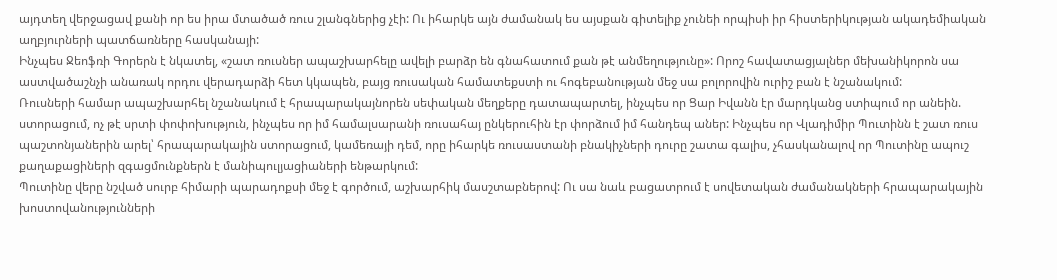այդտեղ վերջացավ քանի որ ես իրա մտածած ռուս շլանգներից չէի: Ու իհարկե այն ժամանակ ես այսքան գիտելիք չունեի որպիսի իր հիստերիկության ակադեմիական աղբյուրների պատճառները հասկանայի:
Ինչպես Ջեոֆռի Գորերն է նկատել, «շատ ռուսներ ապաշխարհելը ավելի բարձր են գնահատում քան թէ անմեղությունը»: Որոշ հավատացյալներ մեխանիկորոն սա աստվածաշնչի անառակ որդու վերադարձի հետ կկապեն, բայց ռուսական համատեքստի ու հոգեբանության մեջ սա բոլորովին ուրիշ բան է նշանակում:
Ռուսների համար ապաշխարհել նշանակում է հրապարակայնորեն սեփական մեղքերը դատապարտել, ինչպես որ Ցար Իվանն էր մարդկանց ստիպում որ անեին. ստորացում, ոչ թէ սրտի փոփոխություն, ինչպես որ իմ համալսարանի ռուսահայ ընկերուհին էր փորձում իմ հանդեպ աներ: Ինչպես որ Վլադիմիր Պուտինն է շատ ռուս պաշտոնյաներին արել՝ հրապարակային ստորացում, կամեռայի դեմ, որը իհարկե ռուսաստանի բնակիչների դուրը շատա գալիս, չհասկանալով որ Պուտինը ապուշ քաղաքացիների զգացմունքներն է մանիպուլյացիաների ենթարկում:
Պուտինը վերը նշված սուրբ հիմարի պարադոքսի մեջ է գործում, աշխարհիկ մասշտաբներով: Ու սա նաև բացատրում է սովետական ժամանակների հրապարակային խոստովանությունների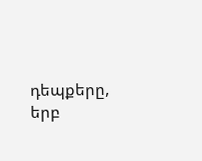դեպքերը, երբ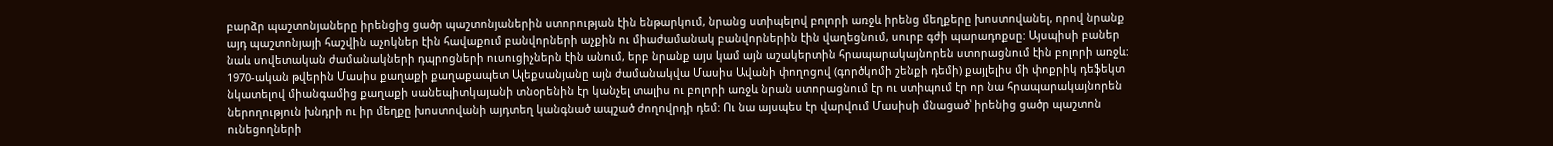բարձր պաշտոնյաները իրենցից ցածր պաշտոնյաներին ստորության էին ենթարկում, նրանց ստիպելով բոլորի առջև իրենց մեղքերը խոստովանել, որով նրանք այդ պաշտոնյայի հաշվին աչոկներ էին հավաքում բանվորների աչքին ու միաժամանակ բանվորներին էին վաղեցնում, սուրբ գժի պարադոքսը: Այսպիսի բաներ նաև սովետական ժամանակների դպրոցների ուսուցիչներն էին անում, երբ նրանք այս կամ այն աշակերտին հրապարակայնորեն ստորացնում էին բոլորի առջև:
1970-ական թվերին Մասիս քաղաքի քաղաքապետ Ալեքսանյանը այն ժամանակվա Մասիս Ավանի փողոցով (գործկոմի շենքի դեմի) քայլելիս մի փոքրիկ դեֆեկտ նկատելով միանգամից քաղաքի սանեպիտկայանի տնօրենին էր կանչել տալիս ու բոլորի առջև նրան ստորացնում էր ու ստիպում էր որ նա հրապարակայնորեն ներողություն խնդրի ու իր մեղքը խոստովանի այդտեղ կանգնած ապշած ժողովրդի դեմ: Ու նա այսպես էր վարվում Մասիսի մնացած՝ իրենից ցածր պաշտոն ունեցողների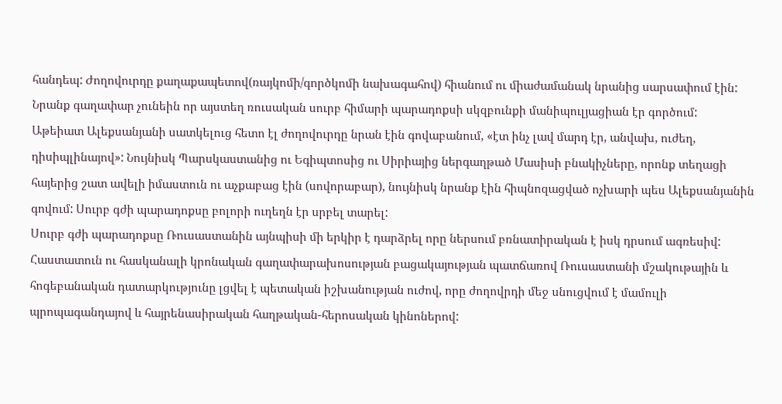հանդեպ: Ժողովուրդը քաղաքապետով(ռայկոմի/գործկոմի նախագահով) հիանում ու միաժամանակ նրանից սարսափում էին:
Նրանք գաղափար չունեին որ այստեղ ռուսական սուրբ հիմարի պարադոքսի սկզբունքի մանիպուլյացիան էր գործում:
Աթեիատ Ալեքսանյանի սատկելուց հետո էլ ժողովուրդը նրան էին գովաբանում, «էտ ինչ լավ մարդ էր, անվախ, ուժեղ, դիսիպլինայով»: Նույնիսկ Պարսկաստանից ու Եգիպտոսից ու Սիրիայից ներգաղթած Մասիսի բնակիչները, որոնք տեղացի հայերից շատ ավելի իմաստուն ու աչքաբաց էին (սովորաբար), նույնիսկ նրանք էին հիպնոզացված ոչխարի պես Ալեքսանյանին գովում: Սուրբ գժի պարադոքսը բոլորի ուղեղն էր սրբել տարել:
Սուրբ գժի պարադոքսը Ռուսաստանին այնպիսի մի երկիր է դարձրել որը ներսում բռնատիրական է իսկ դրսում ագռեսիվ: Հաստատուն ու հասկանալի կրոնական գաղափարախոսության բացակայության պատճառով Ռուսաստանի մշակութային և հոգեբանական դատարկությունը լցվել է պետական իշխանության ուժով, որը ժողովրդի մեջ սնուցվում է մամուլի պրոպագանդայով և հայրենասիրական հաղթական-հերոսական կինոներով: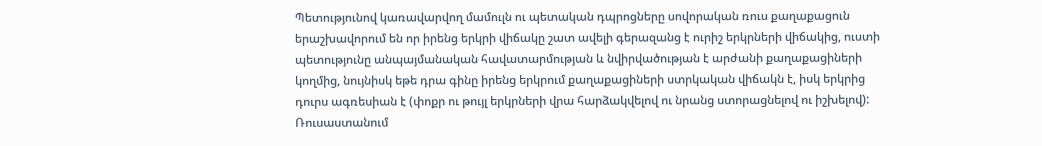Պետությունով կառավարվող մամուլն ու պետական դպրոցները սովորական ռուս քաղաքացուն երաշխավորում են որ իրենց երկրի վիճակը շատ ավելի գերազանց է ուրիշ երկրների վիճակից, ուստի պետությունը անպայմանական հավատարմության և նվիրվածության է արժանի քաղաքացիների կողմից, նույնիսկ եթե դրա գինը իրենց երկրում քաղաքացիների ստրկական վիճակն է, իսկ երկրից դուրս ագռեսիան է (փոքր ու թույլ երկրների վրա հարձակվելով ու նրանց ստորացնելով ու իշխելով):
Ռուսաստանում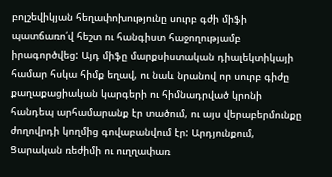բոլշեվիկյան հեղափոխությունը սուրբ գժի միֆի պատճառո՛վ հեշտ ու հանգիստ հաջողությամբ իրագործվեց: Այդ միֆը մարքսիստական դիալեկտիկայի համար հսկա հիմք եղավ, ու նաև նրանով որ սուրբ գիժը քաղաքացիական կարգերի ու հիմնադրված կրոնի հանդեպ արհամարանք էր տածում, ու այս վերաբերմունքը ժողովրդի կողմից գովաբանվում էր: Արդյունքում, Ցարական ռեժիմի ու ուղղափառ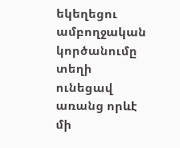եկեղեցու ամբողջական կործանումը տեղի ունեցավ առանց որևէ մի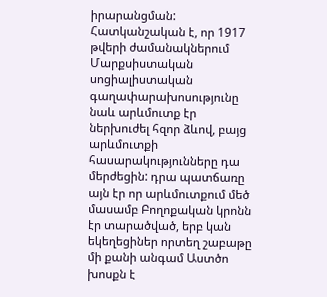իրարանցման:
Հատկանշական է, որ 1917 թվերի ժամանակներում Մարքսիստական սոցիալիստական գաղափարախոսությունը նաև արևմուտք էր ներխուժել հզոր ձևով, բայց արևմուտքի հասարակությունները դա մերժեցին: դրա պատճառը այն էր որ արևմուտքում մեծ մասամբ Բողոքական կրոնն էր տարածված, երբ կան եկեղեցիներ որտեղ շաբաթը մի քանի անգամ Աստծո խոսքն է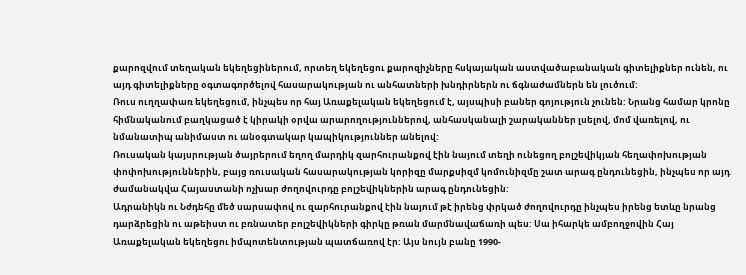քարոզվում տեղական եկեղեցիներում, որտեղ եկեղեցու քարոզիչները հսկայական աստվածաբանական գիտելիքներ ունեն, ու այդ գիտելիքները օգտագործելով հասարակության ու անհատների խնդիրներն ու ճգնաժամներն են լուծում:
Ռուս ուղղափառ եկեղեցում, ինչպես որ հայ Առաքելական եկեղեցում է, այսպիսի բաներ գոյություն չունեն: Նրանց համար կրոնը հիմնականում բաղկացած է կիրակի օրվա արարողություններով, անհասկանալի շարականներ լսելով, մոմ վառելով, ու նմանատիպ անիմաստ ու անօգտակար կապիկություններ անելով:
Ռուսական կայսրության ծայրերում եղող մարդիկ զարհուրանքով էին նայում տեղի ունեցող բոլշեվիկյան հեղափոխության փոփոխություններին, բայց ռուսական հասարակության կորիզը մարքսիզմ կոմունիզմը շատ արագ ընդունեցին, ինչպես որ այդ ժամանակվա Հայաստանի ոչխար ժողովուրդը բոլշեվիկներին արագ ընդունեցին:
Ադրանիկն ու Նժդեհը մեծ սարսափով ու զարհուրանքով էին նայում թէ իրենց փրկած ժողովուրդը ինչպես իրենց ետևը նրանց դարձրեցին ու աթեիստ ու բռնատեր բոլշեվիկների գիրկը թռան մարմնավաճառի պես: Սա իհարկե ամբողջովին Հայ Առաքելական եկեղեցու իմպոտենտության պատճառով էր: Այս նույն բանը 1990-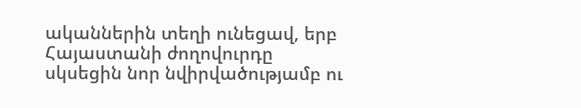ականներին տեղի ունեցավ, երբ Հայաստանի ժողովուրդը սկսեցին նոր նվիրվածությամբ ու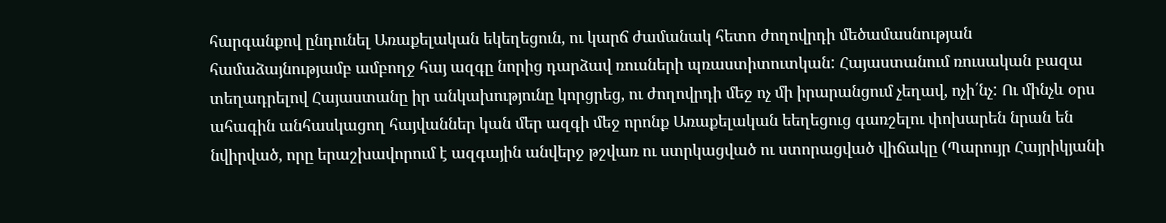հարգանքով ընդունել Առաքելական եկեղեցուն, ու կարճ ժամանակ հետո ժողովրդի մեծամասնության համաձայնությամբ ամբողջ հայ ազգը նորից դարձավ ռուսների պռաստիտուտկան: Հայաստանում ռուսական բազա տեղադրելով Հայաստանը իր անկախությունը կորցրեց, ու ժողովրդի մեջ ոչ մի իրարանցում չեղավ, ոչի՛նչ: Ու մինչև օրս ահագին անհասկացող հայվաններ կան մեր ազգի մեջ որոնք Առաքելական եեղեցուց գառշելու փոխարեն նրան են նվիրված, որը երաշխավորում է ազգային անվերջ թշվառ ու ստրկացված ու ստորացված վիճակը (Պարույր Հայրիկյանի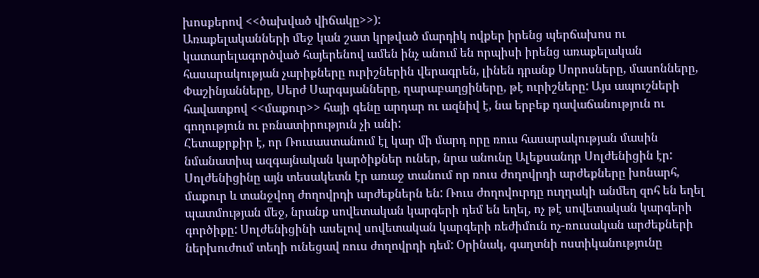խոսքերով <<ծախված վիճակը>>):
Առաքելականների մեջ կան շատ կրթված մարդիկ ովքեր իրենց պերճախոս ու կատարելագործված հայերենով ամեն ինչ անում են որպիսի իրենց առաքելական հասարակության չարիքները ուրիշներին վերագրեն, լինեն դրանք Սորոսները, մասոնները, Փաշինյանները, Սերժ Սարգսյանները, ղարաբաղցիները, թէ ուրիշները: Այս ապուշների հավատքով <<մաքուր>> հայի գենը արդար ու ազնիվ է, նա երբեք դավաճանություն ու գողություն ու բռնատիրություն չի անի:
Հետաքրքիր է, որ Ռուսաստանում էլ կար մի մարդ որը ռուս հասարակության մասին նմանատիպ ազգայնական կարծիքներ ուներ, նրա անունը Ալեքսանդր Սոլժենիցին էր: Սոլժենիցինը այն տեսակետն էր առաջ տանում որ ռուս ժողովրդի արժեքները խոնարհ, մաքուր և տանջվող ժողովրդի արժեքներն են: Ռուս ժողովուրդը ուղղակի անմեղ զոհ են եղել պատմության մեջ, նրանք սովետական կարգերի դեմ են եղել, ոչ թէ սովետական կարգերի գործիքը: Սոլժենիցինի ասելով սովետական կարգերի ռեժիմուն ոչ-ռուսական արժեքների ներխուժում տեղի ունեցավ ռուս ժողովրդի դեմ: Օրինակ, գաղտնի ոստիկանությունը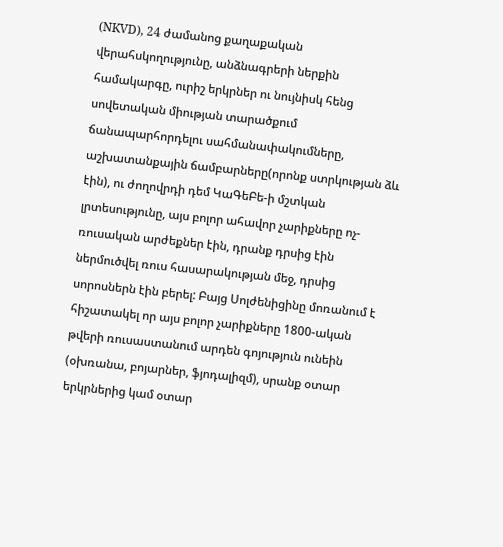(NKVD), 24 ժամանոց քաղաքական վերահսկողությունը, անձնագրերի ներքին համակարգը, ուրիշ երկրներ ու նույնիսկ հենց սովետական միության տարածքում ճանապարհորդելու սահմանափակումները, աշխատանքային ճամբարները(որոնք ստրկության ձև էին), ու ժողովրդի դեմ ԿաԳեԲե-ի մշտկան լրտեսությունը, այս բոլոր ահավոր չարիքները ոչ-ռուսական արժեքներ էին, դրանք դրսից էին ներմուծվել ռուս հասարակության մեջ, դրսից սորոսներն էին բերել: Բայց Սոլժենիցինը մոռանում է հիշատակել որ այս բոլոր չարիքները 1800-ական թվերի ռուսաստանում արդեն գոյություն ունեին (օխռանա, բոյարներ, ֆյոդալիզմ), սրանք օտար երկրներից կամ օտար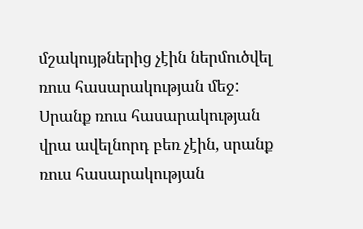մշակույթներից չէին ներմուծվել ռուս հասարակության մեջ: Սրանք ռուս հասարակության վրա ավելնորդ բեռ չէին, սրանք ռուս հասարակության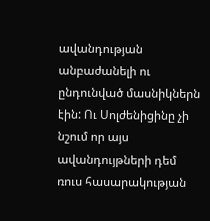ավանդության անբաժանելի ու ընդունված մասնիկներն էին: Ու Սոլժենիցինը չի նշում որ այս ավանդույթների դեմ ռուս հասարակության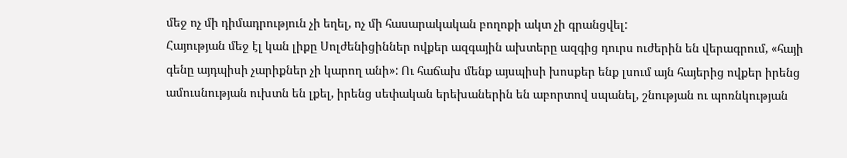մեջ ոչ մի դիմադրություն չի եղել, ոչ մի հասարակական բողոքի ակտ չի գրանցվել:
Հայության մեջ էլ կան լիքը Սոլժենիցիններ ովքեր ազգային ախտերը ազգից դուրս ուժերին են վերագրում, «հայի գենը այդպիսի չարիքներ չի կարող անի»: Ու հաճախ մենք այսպիսի խոսքեր ենք լսում այն հայերից ովքեր իրենց ամուսնության ուխտն են լքել, իրենց սեփական երեխաներին են աբորտով սպանել, շնության ու պոռնկության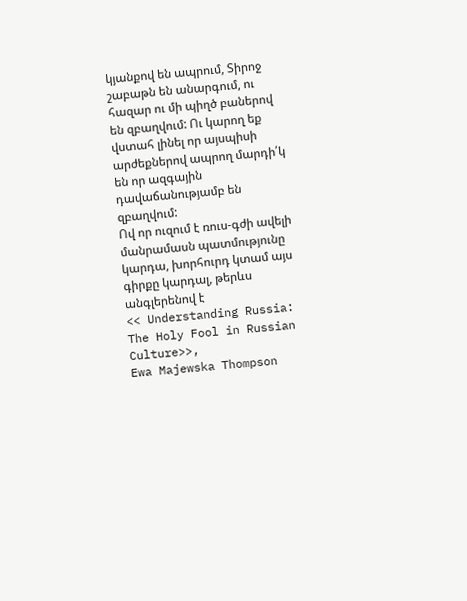կյանքով են ապրում, Տիրոջ շաբաթն են անարգում, ու հազար ու մի պիղծ բաներով են զբաղվում: Ու կարող եք վստահ լինել որ այսպիսի արժեքներով ապրող մարդի՛կ են որ ազգային դավաճանությամբ են զբաղվում:
Ով որ ուզում է ռուս-գժի ավելի մանրամասն պատմությունը կարդա, խորհուրդ կտամ այս գիրքը կարդալ, թերևս անգլերենով է
<< Understanding Russia: The Holy Fool in Russian Culture>>,
Ewa Majewska Thompson